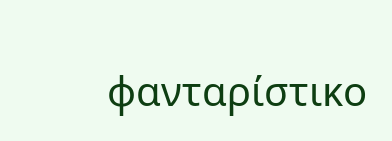φανταρίστικο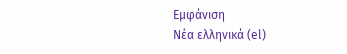Εμφάνιση
Νέα ελληνικά (el)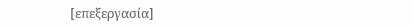[επεξεργασία]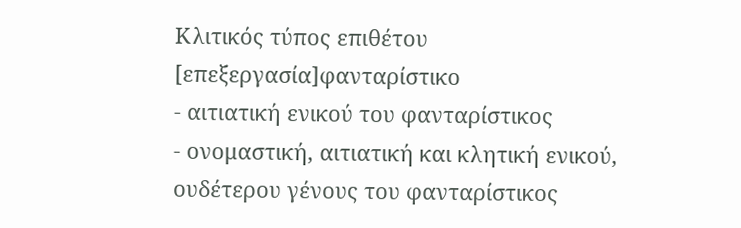Κλιτικός τύπος επιθέτου
[επεξεργασία]φανταρίστικο
- αιτιατική ενικού του φανταρίστικος
- ονομαστική, αιτιατική και κλητική ενικού, ουδέτερου γένους του φανταρίστικος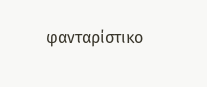φανταρίστικο